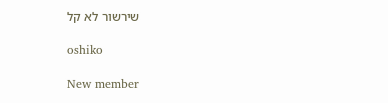שירשור לא קל

oshiko

New member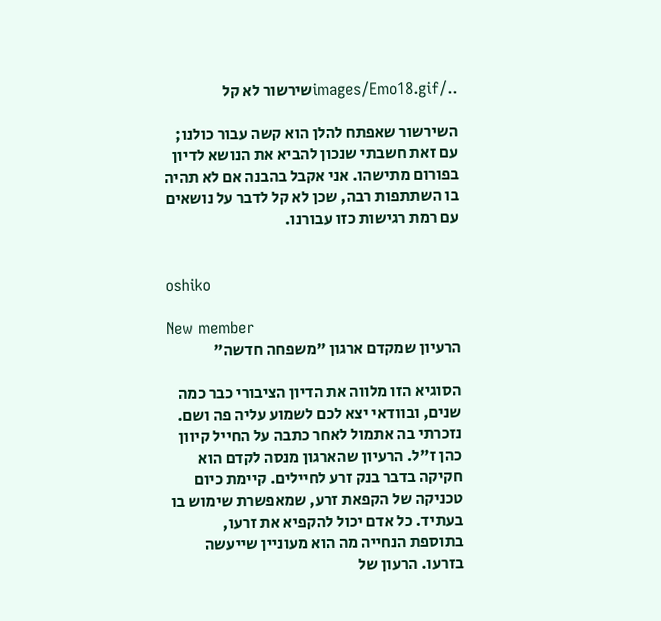../images/Emo18.gifשירשור לא קל

השירשור שאפתח להלן הוא קשה עבור כולנו; עם זאת חשבתי שנכון להביא את הנושא לדיון בפורום מתישהו. אני אקבל בהבנה אם לא תהיה בו השתתפות רבה, שכן לא קל לדבר על נושאים עם רמת רגישות כזו עבורנו.


oshiko

New member
הרעיון שמקדם ארגון "משפחה חדשה"

הסוגיא הזו מלווה את הדיון הציבורי כבר כמה שנים, ובוודאי יצא לכם לשמוע עליה פה ושם. נזכרתי בה אתמול לאחר כתבה על החייל קיוון כהן ז"ל. הרעיון שהארגון מנסה לקדם הוא חקיקה בדבר בנק זרע לחיילים. קיימת כיום טכניקה של הקפאת זרע, שמאפשרת שימוש בו בעתיד. כל אדם יכול להקפיא את זרעו, בתוספת הנחייה מה הוא מעוניין שייעשה בזרעו. הרעון של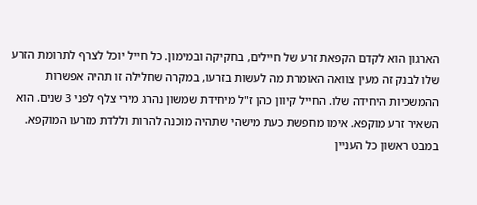הארגון הוא לקדם הקפאת זרע של חיילים, בחקיקה ובמימון. כל חייל יוכל לצרף לתרומת הזרע שלו לבנק זה מעין צוואה האומרת מה לעשות בזרעו, במקרה שחלילה זו תהיה אפשרות ההמשכיות היחידה שלו. החייל קיוון כהן ז"ל מיחידת שמשון נהרג מירי צלף לפני 3 שנים. הוא השאיר זרע מוקפא. אימו מחפשת כעת מישהי שתהיה מוכנה להרות וללדת מזרעו המוקפא. במבט ראשון כל העניין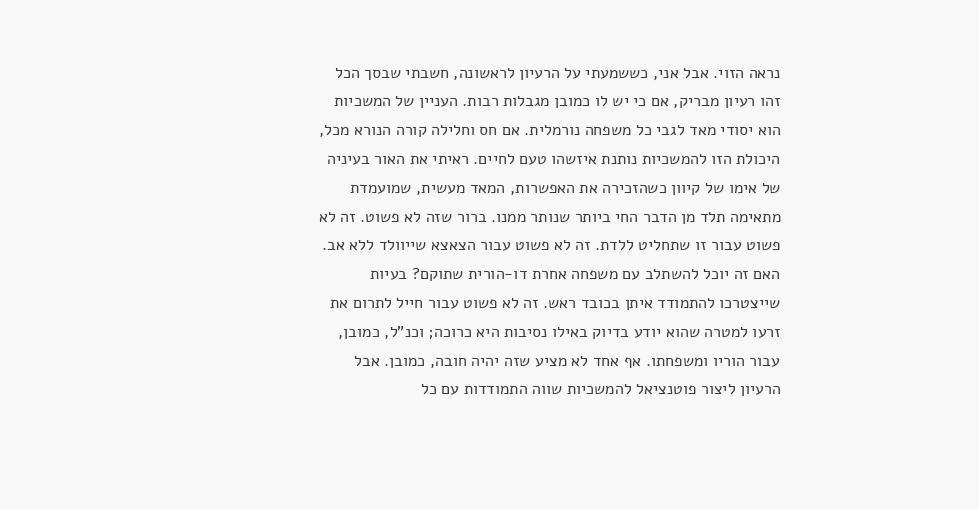נראה הזוי. אבל אני, כששמעתי על הרעיון לראשונה, חשבתי שבסך הכל זהו רעיון מבריק, אם כי יש לו כמובן מגבלות רבות. העניין של המשכיות הוא יסודי מאד לגבי כל משפחה נורמלית. אם חס וחלילה קורה הנורא מכל, היכולת הזו להמשכיות נותנת איזשהו טעם לחיים. ראיתי את האור בעיניה של אימו של קיוון כשהזכירה את האפשרות, המאד מעשית, שמועמדת מתאימה תלד מן הדבר החי ביותר שנותר ממנו. ברור שזה לא פשוט. זה לא פשוט עבור זו שתחליט ללדת. זה לא פשוט עבור הצאצא שייוולד ללא אב. האם זה יוכל להשתלב עם משפחה אחרת דו-הורית שתוקם? בעיות שייצטרכו להתמודד איתן בכובד ראש. זה לא פשוט עבור חייל לתרום את זרעו למטרה שהוא יודע בדיוק באילו נסיבות היא כרוכה; וכנ"ל, כמובן, עבור הוריו ומשפחתו. אף אחד לא מציע שזה יהיה חובה, כמובן. אבל הרעיון ליצור פוטנציאל להמשכיות שווה התמודדות עם כל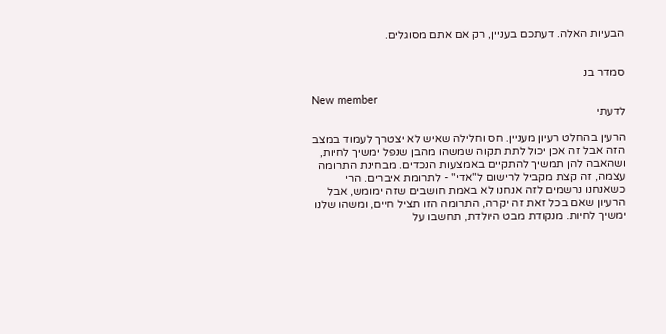הבעיות האלה. דעתכם בעניין, רק אם אתם מסוגלים.


סמדר בנ

New member
לדעתי

הרעין בהחלט רעיון מעניין. חס וחלילה שאיש לא יצטרך לעמוד במצב הזה אבל זה אכן יכול לתת תקוה שמשהו מהבן שנפל ימשיך לחיות, ושהאבה להן תמשיך להתקיים באמצעות הנכדים. מבחינת התרומה עצמה, זה קצת מקביל לרישום ל"אדי" - לתרומת איברים. הרי כשאנחנו נרשמים לזה אנחנו לא באמת חושבים שזה ימומש, אבל הרעיון שאם בכל זאת זה יקרה, התרומה הזו תציל חיים, ומשהו שלנו ימשיך לחיות. מנקודת מבט היולדת, תחשבו על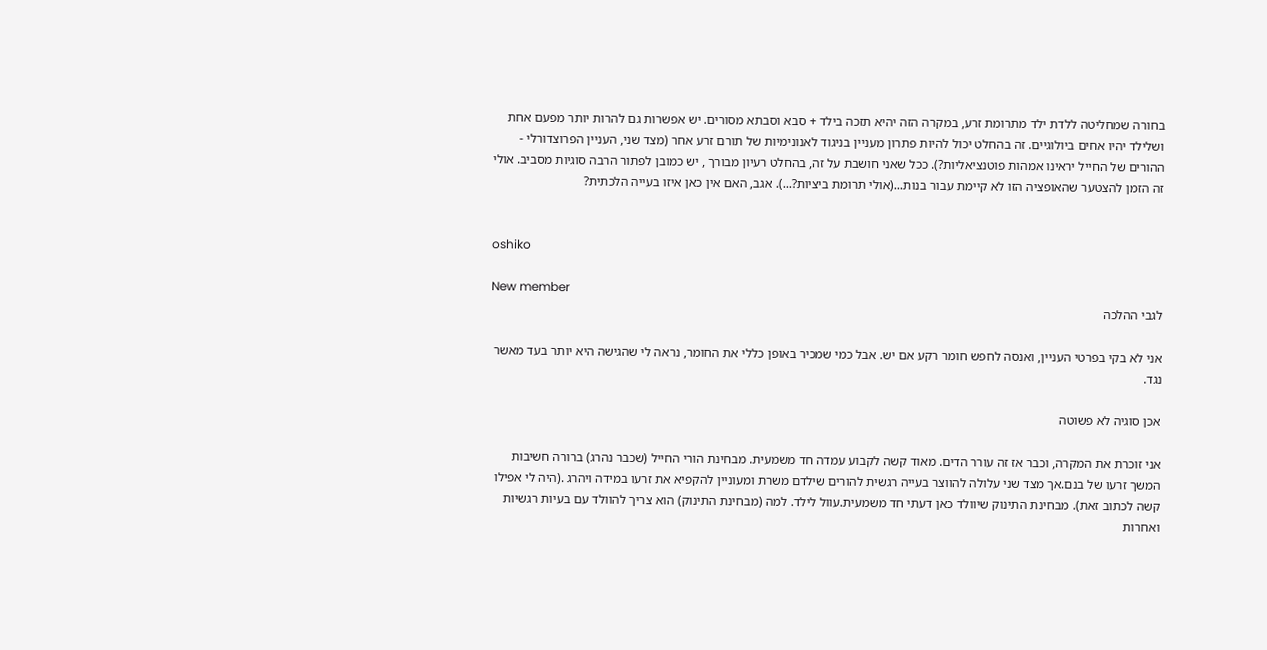בחורה שמחליטה ללדת ילד מתרומת זרע, במקרה הזה יהיא תזכה בילד + סבא וסבתא מסורים. יש אפשרות גם להרות יותר מפעם אחת ושלילד יהיו אחים ביולוגיים. זה בהחלט יכול להיות פתרון מעניין בניגוד לאנונימיות של תורם זרע אחר (מצד שני, העניין הפרוצדורלי - ההורים של החייל יראינו אמהות פוטנציאליות?). ככל שאני חושבת על זה, בהחלט רעיון מבורך , יש כמובן לפתור הרבה סוגיות מסביב. אולי זה הזמן להצטער שהאופציה הזו לא קיימת עבור בנות...(אולי תרומת ביציות?...). אגב, האם אין כאן איזו בעייה הלכתית?


oshiko

New member
לגבי ההלכה

אני לא בקי בפרטי העניין, ואנסה לחפש חומר רקע אם יש. אבל כמי שמכיר באופן כללי את החומר, נראה לי שהגישה היא יותר בעד מאשר נגד.

אכן סוגיה לא פשוטה

אני זוכרת את המקרה, וכבר אז זה עורר הדים. מאוד קשה לקבוע עמדה חד משמעית. מבחינת הורי החייל (שכבר נהרג) ברורה חשיבות המשך זרעו של בנם.אך מצד שני עלולה להווצר בעייה רגשית להורים שילדם משרת ומעוניין להקפיא את זרעו במידה ויהרג .(היה לי אפילו קשה לכתוב זאת). מבחינת התינוק שיוולד כאן דעתי חד משמעית.עוול לילד. למה (מבחינת התינוק) הוא צריך להוולד עם בעיות רגשיות ואחרות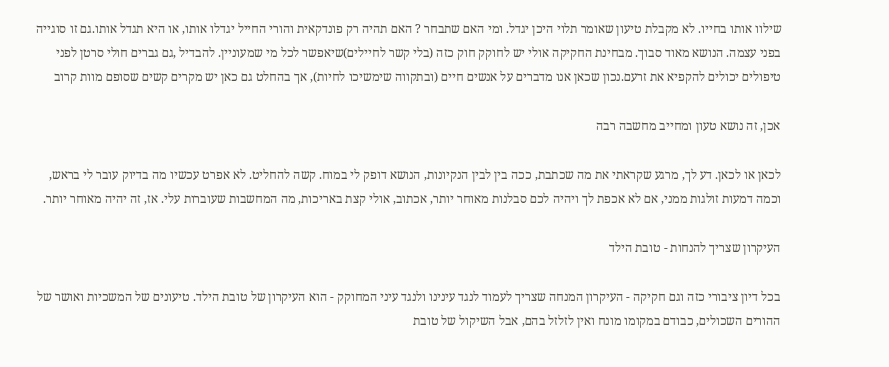שילוו אותו בחייו. לא מקבלת טיעון שאומר תלוי היכן יגדל. ומי האם שתבחר ? האם תהיה רק פונדקאית והורי החייל יגדלו אותו, או היא תגדל אותו.גם זו סוגייה בפני עצמה. הנושא מאוד סבוך. מבחינת החקיקה אולי יש לחוקק חוק כזה (בלי קשר לחיילים)שיאפשר לכל מי שמעוניין. להבדיל ,גם גברים חולי סרטן לפני טיפולים יכולים להקפיא את זרעם.נכון שכאן אנו מדברים על אנשים חיים (ובתקווה שימשיכו לחיות), אך בהחלט גם כאן יש מקרים קשים שסופם מוות קרוב

אכן, זה נושא טעון ומחייב מחשבה רבה

לכאן או לכאן. דע לך, מרגע שקראתי את מה שכתבת, ככה בין לבין הנקיונות, הנושא דופק לי במוח. קשה להחליט. לא אפרט עכשיו מה בדיוק עובר לי בראש, וכמה דמעות זולגות ממני, אם לא אכפת לך ויהיה לכם סבלנות מאוחר יותר, אכתוב, אולי קצת באריכות, מה המחשבות שעוברות עלי. אז, זה יהיה מאוחר יותר.

העיקרון שצריך להנחות - טובת הילד

בכל דיון ציבורי כזה וגם חקיקה - העיקרון המנחה שצריך לעמוד לנגד עינינו ולנגד עיני המחוקק - הוא העיקרון של טובת הילד. טיעונים של המשכיות ואושר של ההורים השכולים, כבודם במקומו מונח ואין לזלזל בהם, אבל השיקול של טובת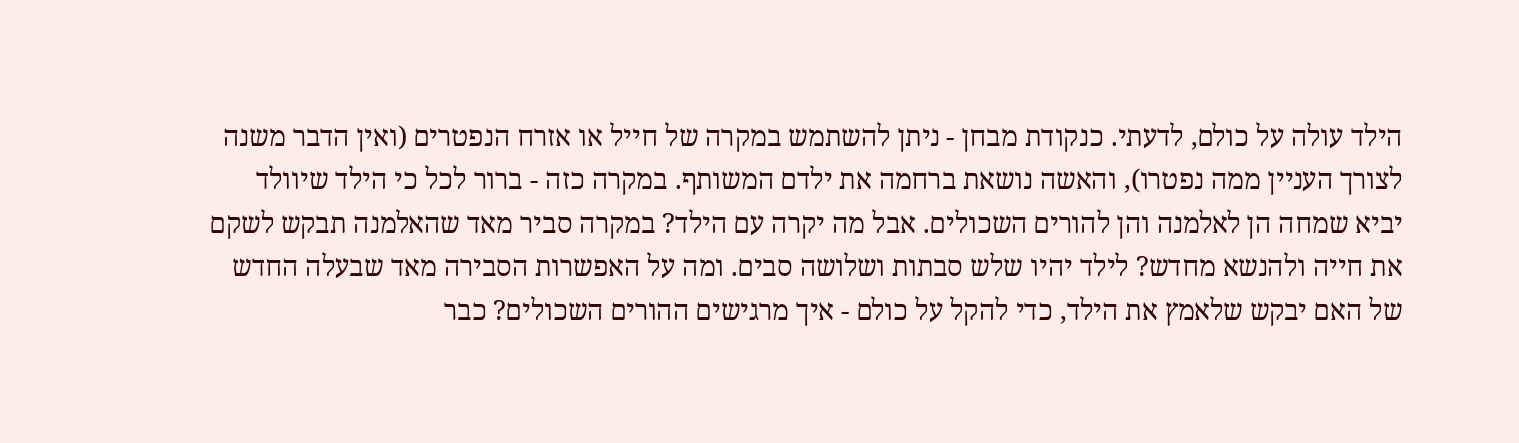הילד עולה על כולם, לדעתי. כנקודת מבחן - ניתן להשתמש במקרה של חייל או אזרח הנפטרים (ואין הדבר משנה לצורך העניין ממה נפטרו), והאשה נושאת ברחמה את ילדם המשותף. במקרה כזה - ברור לכל כי הילד שיוולד יביא שמחה הן לאלמנה והן להורים השכולים. אבל מה יקרה עם הילד? במקרה סביר מאד שהאלמנה תבקש לשקם את חייה ולהנשא מחדש? לילד יהיו שלש סבתות ושלושה סבים. ומה על האפשרות הסבירה מאד שבעלה החדש של האם יבקש שלאמץ את הילד, כדי להקל על כולם - איך מרגישים ההורים השכולים? כבר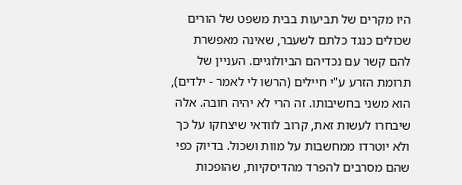היו מקרים של תביעות בבית משפט של הורים שכולים כנגד כלתם לשעבר, שאינה מאפשרת להם קשר עם נכדיהם הביולוגיים. העניין של תרומת הזרע ע"י חיילים (הרשו לי לאמר - ילדים), הוא משני בחשיבותו. זה הרי לא יהיה חובה. אלה שיבחרו לעשות זאת, קרוב לוודאי שיצחקו על כך ולא יוטרדו ממחשבות על מוות ושכול. בדיוק כפי שהם מסרבים להפרד מהדיסקיות, שהופכות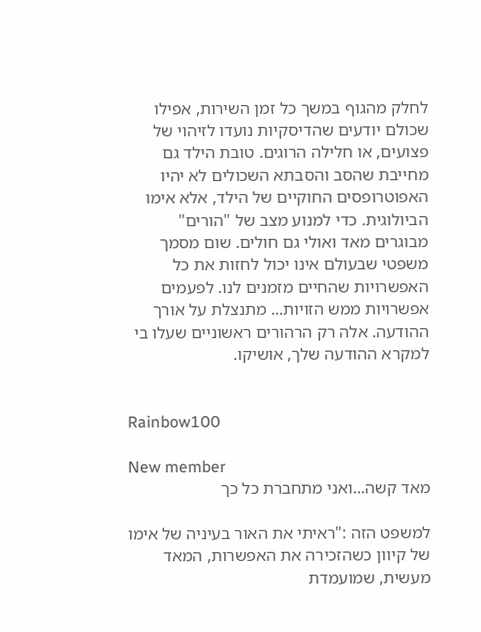לחלק מהגוף במשך כל זמן השירות, אפילו שכולם יודעים שהדיסקיות נועדו לזיהוי של פצועים, או חלילה הרוגים. טובת הילד גם מחייבת שהסב והסבתא השכולים לא יהיו האפוטרופסים החוקיים של הילד, אלא אימו הביולוגית. כדי למנוע מצב של "הורים" מבוגרים מאד ואולי גם חולים. שום מסמך משפטי שבעולם אינו יכול לחזות את כל האפשרויות שהחיים מזמנים לנו. לפעמים אפשרויות ממש הזויות... מתנצלת על אורך ההודעה. אלה רק הרהורים ראשוניים שעלו בי למקרא ההודעה שלך, אושיקו.


Rainbow100

New member
מאד קשה...ואני מתחברת כל כך

למשפט הזה :"ראיתי את האור בעיניה של אימו של קיוון כשהזכירה את האפשרות, המאד מעשית, שמועמדת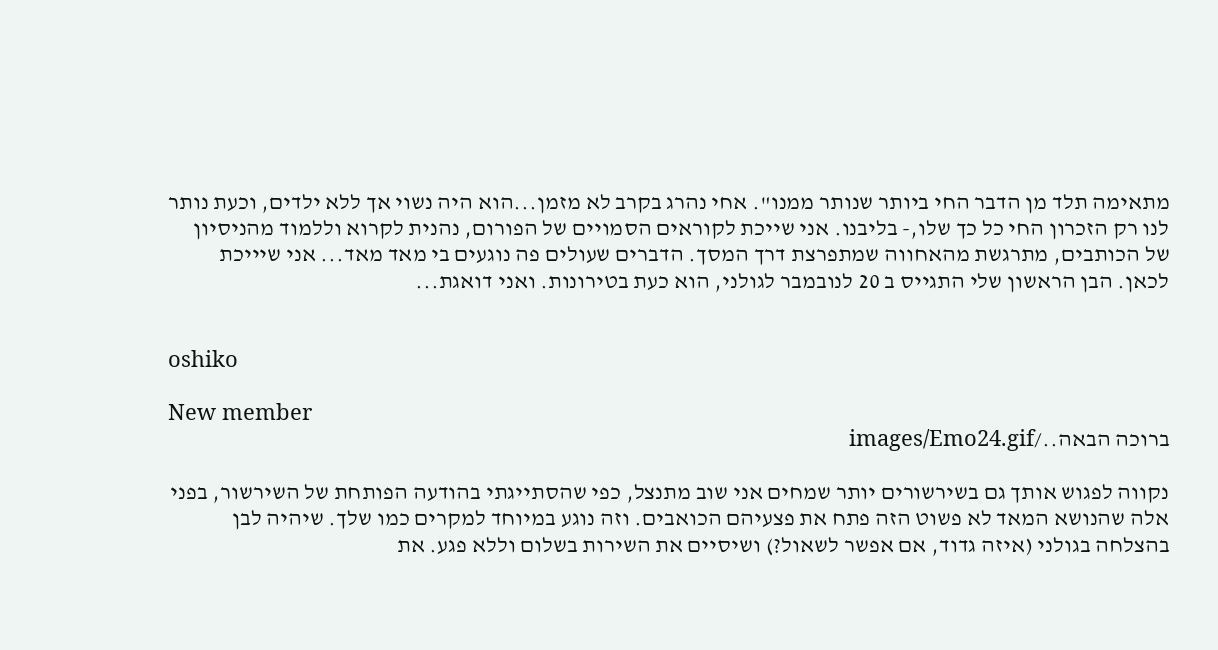מתאימה תלד מן הדבר החי ביותר שנותר ממנו". אחי נהרג בקרב לא מזמן...הוא היה נשוי אך ללא ילדים, וכעת נותר לנו רק הזכרון החי כל כך שלו,- בליבנו. אני שייכת לקוראים הסמויים של הפורום, נהנית לקרוא וללמוד מהניסיון של הכותבים, מתרגשת מהאחווה שמתפרצת דרך המסך. הדברים שעולים פה נוגעים בי מאד מאד... אני שיייכת לכאן. הבן הראשון שלי התגייס ב 20 לנובמבר לגולני, הוא כעת בטירונות. ואני דואגת...


oshiko

New member
ברוכה הבאה../images/Emo24.gif

נקווה לפגוש אותך גם בשירשורים יותר שמחים אני שוב מתנצל, כפי שהסתייגתי בהודעה הפותחת של השירשור, בפני אלה שהנושא המאד לא פשוט הזה פתח את פצעיהם הכואבים. וזה נוגע במיוחד למקרים כמו שלך. שיהיה לבן בהצלחה בגולני (איזה גדוד, אם אפשר לשאול?) ושיסיים את השירות בשלום וללא פגע. את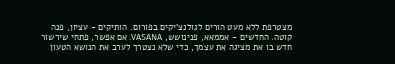מצטרפת ללא מעט הורים לגולנצ'יקים בפורום. הותיקים - עציון, פנה קוטה. החדשים - אממאא, פנינושש, VASANA. אם אפשר, פתחי שירשור חדש בו את מציגה את עצמך, כדי שלא נצטרך לערב את הנושא הטעון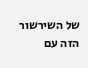של השירשור הזה עם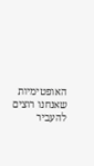האופטימיות שאנחנו רוצים להעביר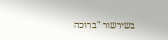בשירשור "ברוכה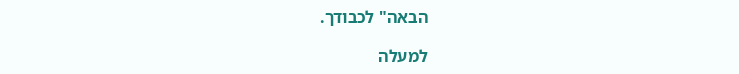הבאה" לכבודך.

למעלה